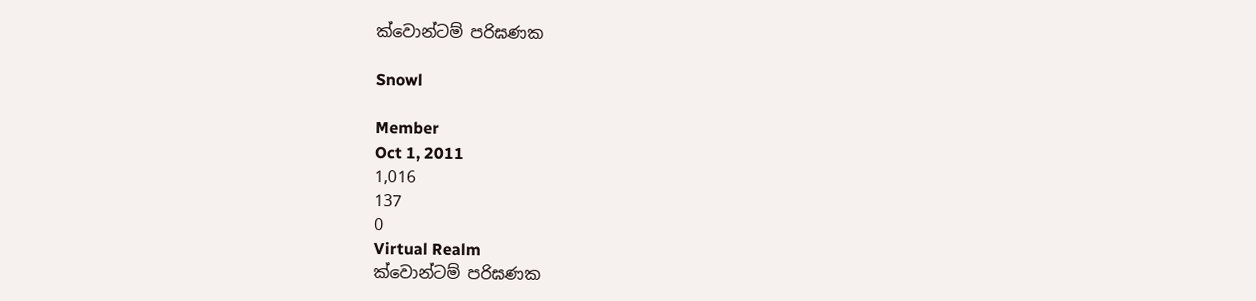ක්වොන්ටම් පරිඝණක

Snowl

Member
Oct 1, 2011
1,016
137
0
Virtual Realm
ක්වොන්ටම් පරිඝණක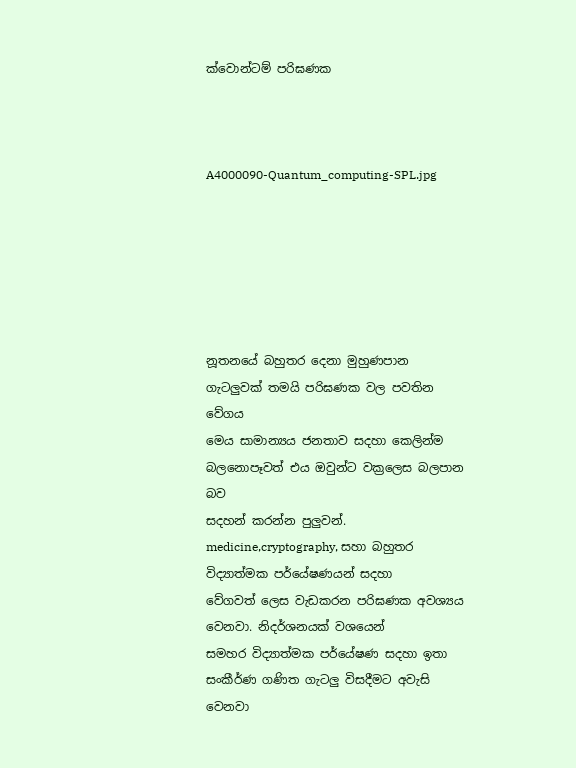ක්වොන්ටම් පරිඝණක



A4000090-Quantum_computing-SPL.jpg






නූතනයේ බහුතර දෙනා මුහුණපාන ගැටලුවක් තමයි පරිඝණක වල පවතින වේගය
මෙය සාමාන්‍යය ජනතාව සදහා කෙලින්ම බලනොපෑවත් එය ඔවුන්ට වක්‍රලෙස බලපාන බව
සදහන් කරන්න පුලුවන්. medicine,cryptography, සහා බහුතර විද්‍යාත්මක පර්යේෂණයන් සදහා
වේගවත් ලෙස වැඩකරන පරිඝණක අවශ්‍යය වෙනවා. නිදර්ශනයක් වශයෙන්
සමහර විද්‍යාත්මක පර්යේෂණ සදහා ඉතා සංකීර්ණ ගණිත ගැටලු විසදීමට අවැසි වෙනවා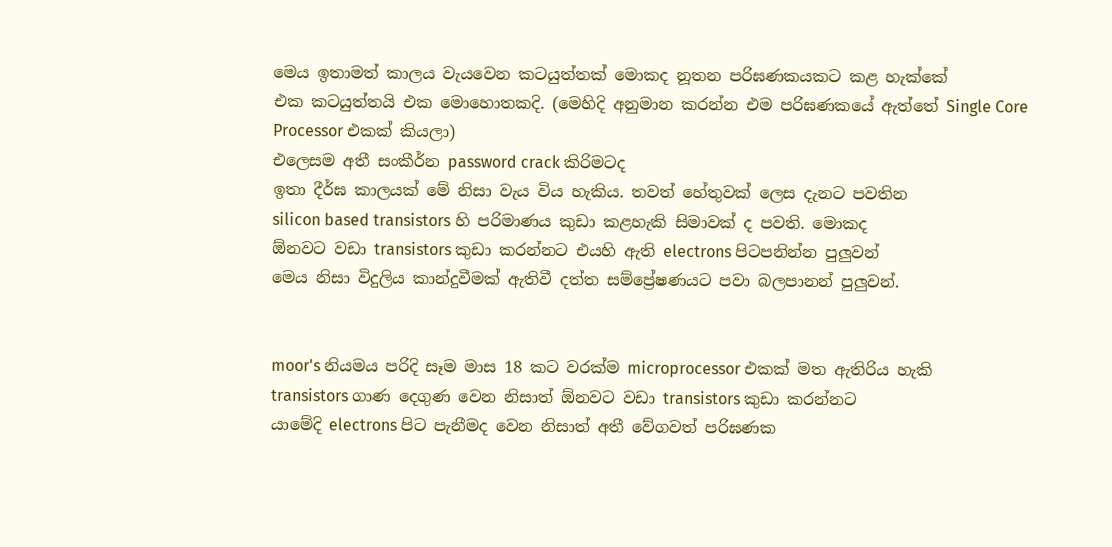මෙය ඉතාමත් කාලය වැයවෙන කටයුත්තක් මොකද නූතන පරිඝණකයකට කළ හැක්කේ
එක කටයුත්තයි එක මොහොතකදි. (මෙහිදි අනුමාන කරන්න එම පරිඝණකයේ ඇත්තේ Single Core Processor එකක් කියලා)
එලෙසම අතී සංකීර්න password crack කිරිමටද
ඉතා දීර්ඝ කාලයක් මේ නිසා වැය විය හැකිය. තවත් හේතුවක් ලෙස දැනට පවතින
silicon based transistors හි පරිමාණය කුඩා කළහැකි සිමාවක් ද පවති. මොකද
ඕනවට වඩා transistors කුඩා කරන්නට එයහි ඇති electrons පිටපනින්න පුලුවන්
මෙය නිසා විදුලිය කාන්දුවීමක් ඇතිවී දත්ත සම්ප්‍රේෂණයට පවා බලපානන් පුලුවන්.


moor's නියමය පරිදි සෑම මාස 18 කට වරක්ම microprocessor එකක් මත ඇතිරිය හැකි
transistors ගාණ දෙගුණ වෙන නිසාත් ඕනවට වඩා transistors කුඩා කරන්නට
යාමේදි electrons පිට පැනීමද වෙන නිසාත් අතී වේගවත් පරිඝණක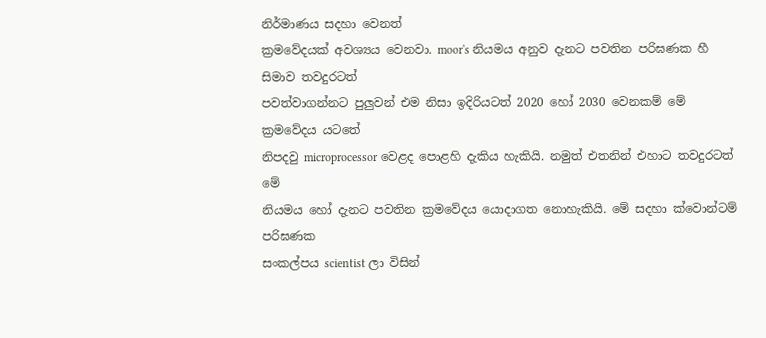නිර්මාණය සදහා වෙනත්
ක්‍රමවේදයක් අවශ්‍යය වෙනවා. moor's නියමය අනුව දැනට පවතින පරිඝණක හී සිමාව තවදුරටත්
පවත්වාගන්නට පුලුවන් එම නිසා ඉදිරියටත් 2020 හෝ 2030 වෙනකම් මේ ක්‍රමවේදය යටතේ
නිපදවු microprocessor වෙළද පොළහි දැකිය හැකියි. නමුත් එතනින් එහාට තවදුරටත් මේ
නියමය හෝ දැනට පවතින ක්‍රමවේදය යොදාගත නොහැකියි. මේ සදහා ක්වොන්ටම් පරිඝණක
සංකල්පය scientist ලා විසින්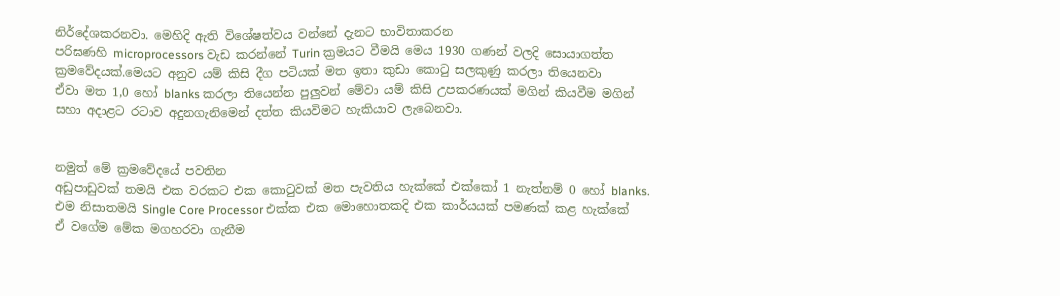නිර්දේශකරනවා. මෙහිදි ඇති විශේෂත්වය වන්නේ දැනට භාවිතාකරන
පරිඝණහි microprocessors වැඩ කරන්නේ Turin ක්‍රමයට වීමයි මෙය 1930 ගණන් වලදි සොයාගත්ත
ක්‍රමවේදයක්.මෙයට අනුව යම් කිසි දීග පටියක් මත ඉතා කුඩා කොටු සලකුණු කරලා තියෙනවා
ඒවා මත 1,0 හෝ blanks කරලා තියෙන්න පුලුවන් මේවා යම් කිසි උපකරණයක් මගින් කියවීම මගින්
සහා අදාළට රටාව අදුනගැනිමෙන් දත්ත කියවිමට හැකියාව ලැබෙනවා.


නමුත් මේ ක්‍රමවේදයේ පවතින
අඩුපාඩුවක් තමයි එක වරකට එක කොටුවක් මත පැවතිය හැක්කේ එක්කෝ 1 නැත්නම් 0 හෝ blanks.
එම නිසාතමයි Single Core Processor එක්ක එක මොහොතකදි එක කාර්යයක් පමණක් කළ හැක්කේ
ඒ වගේම මේක මගහරවා ගැනීම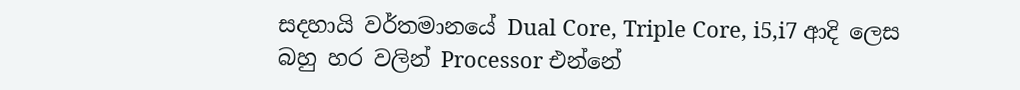සදහායි වර්තමානයේ Dual Core, Triple Core, i5,i7 ආදි ලෙස
බහු හර වලින් Processor එන්නේ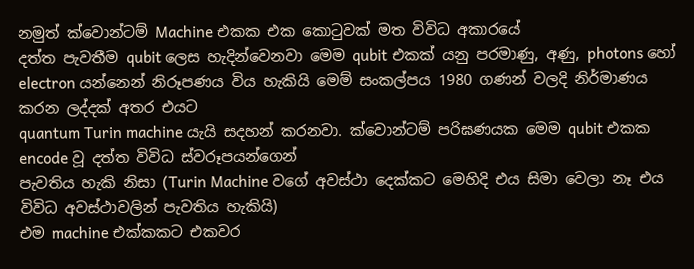නමුත් ක්වොන්ටම් Machine එකක එක කොටුවක් මත විවිධ අකාරයේ
දත්ත පැවතීම qubit ලෙස හැදින්වෙනවා මෙම qubit එකක් යනු පරමාණු, අණු, photons හෝ
electron යන්නෙන් නිරූපණය විය හැකියි මෙම් සංකල්පය 1980 ගණන් වලදි නිර්මාණය කරන ලද්දක් අතර එයට
quantum Turin machine යැයි සදහන් කරනවා. ක්වොන්ටම් පරිඝණයක මෙම qubit එකක encode වූ දත්ත විවිධ ස්වරූපයන්ගෙන්
පැවතිය හැකි නිසා (Turin Machine වගේ අවස්ථා දෙක්කට මෙහිදි එය සිමා වෙලා නෑ එය විවිධ අවස්ථාවලින් පැවතිය හැකියි)
එම machine එක්කකට එකවර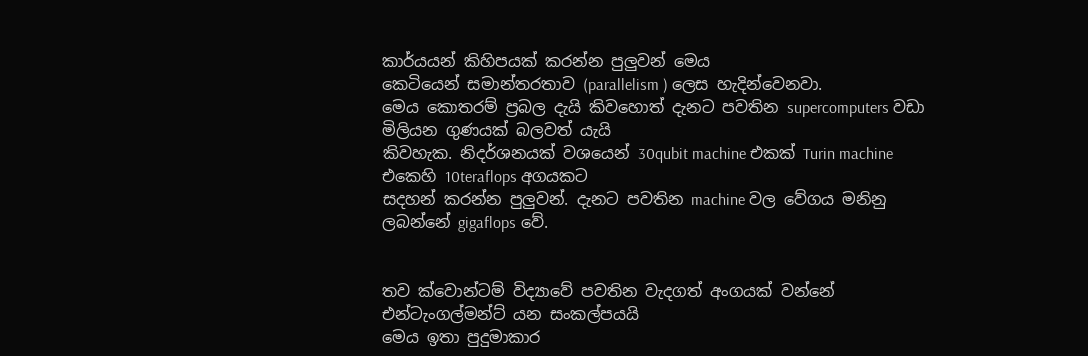කාර්යයන් කිහිපයක් කරන්න පුලුවන් මෙය
කෙටියෙන් සමාන්තරතාව (parallelism ) ලෙස හැදින්වෙනවා.
මෙය කොතරම් ප්‍රබල දැයි කිවහොත් දැනට පවතින supercomputers වඩා මිලියන ගුණයක් බලවත් යැයි
කිවහැක. නිදර්ශනයක් වශයෙන් 30qubit machine එකක් Turin machine එකෙහි 10teraflops අගයකට
සදහන් කරන්න පුලුවන්. දැනට පවතින machine වල වේගය මනිනු ලබන්නේ gigaflops වේ.


තව ක්වොන්ටම් විද්‍යාවේ පවතින වැදගත් අංගයක් වන්නේ එන්ටැංගල්මන්ට් යන සංකල්පයයි
මෙය ඉතා පුදුමාකාර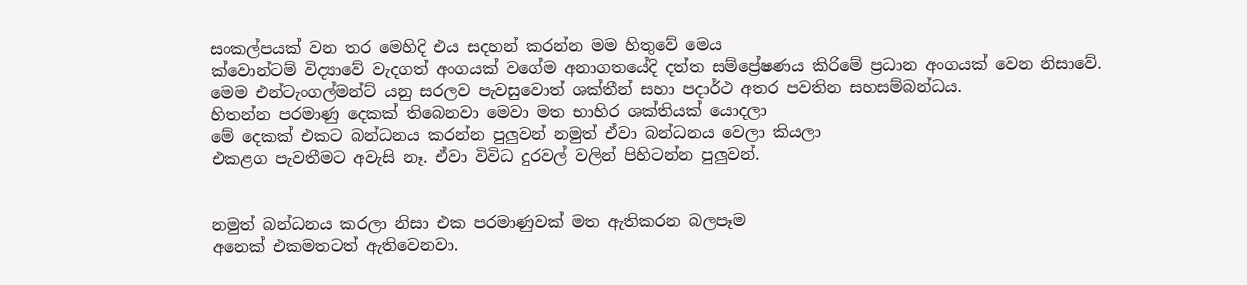සංකල්පයක් වන තර මෙහිදි එය සදහන් කරන්න මම හිතුවේ මෙය
ක්වොන්ටම් විද්‍යාවේ වැදගත් අංගයක් වගේම අනාගතයේදි දත්ත සම්ප්‍රේෂණය කිරිමේ ප්‍රධාන අංගයක් වෙන නිසාවේ.
මෙම එන්ටැංගල්මන්ට් යනු සරලව පැවසුවොත් ශක්තීන් සහා පදාර්ථ අතර පවතින සහසම්බන්ධය.
හිතන්න පරමාණු දෙකක් තිබෙනවා මෙවා මත භාහිර ශක්තියක් යොදලා
මේ දෙකක් එකට බන්ධනය කරන්න පුලුවන් නමුත් ඒවා බන්ධනය වෙලා කියලා
එකළග පැවතීමට අවැසි නෑ. ඒවා විවිධ දුරවල් වලින් පිහිටන්න පුලුවන්.


නමුත් බන්ධනය කරලා නිසා එක පරමාණුවක් මත ඇතිකරන බලපෑම
අනෙක් එකමතටත් ඇතිවෙනවා.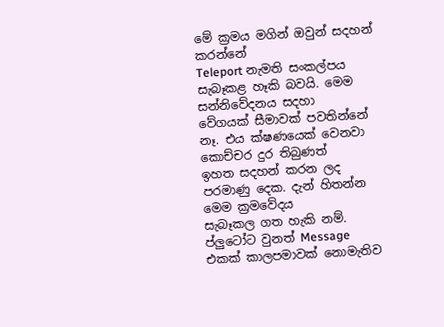මේ ක්‍රමය මගින් ඔවුන් සදහන් කරන්නේ
Teleport නැමති සංකල්පය සැබෑකළ හෑකි බවයි. මෙම සන්නිවේදනය සදහා
වේගයක් සීමාවක් පවතින්නේ නෑ. එය ක්ෂණයෙක් වෙනවා කොච්චර දුර තිබුණත්
ඉහත සදහන් කරන ලද පරමාණු දෙක. දැන් හිතන්න මෙම ක්‍රමවේදය
සැබෑකල ගත හැකි නම්. ප්ලුටෝට වුනත් Message එකක් කාලපමාවක් නොමැතිව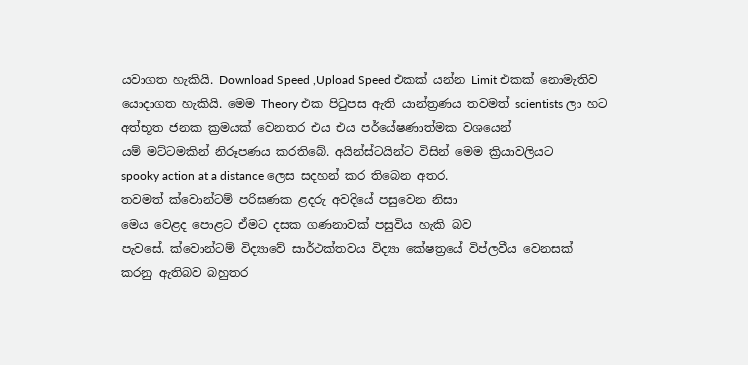යවාගත හැකියි. Download Speed ,Upload Speed එකක් යන්න Limit එකක් නොමැතිව
යොදාගත හැකියි. මෙම Theory එක පිටුපස ඇති යාන්ත්‍රණය තවමත් scientists ලා හට
අත්භූත ජනක ක්‍රමයක් වෙනතර එය එය පර්යේෂණාත්මක වශයෙන්
යම් මට්ටමකින් නිරූපණය කරතිබේ. අයින්ස්ටයින්ට විසින් මෙම ක්‍රියාවලියට
spooky action at a distance ලෙස සදහන් කර තිබෙන අතර.
තවමත් ක්වොන්ටම් පරිඝණක ළදරු අවදියේ පසුවෙන නිසා
මෙය වෙළද පොළට ඒමට දසක ගණනාවක් පසුවිය හැකි බව
පැවසේ. ක්වොන්ටම් විද්‍යාවේ සාර්ථක්තවය විද්‍යා කේෂත්‍රයේ විප්ලවීය වෙනසක්
කරනු ඇතිබව බහුතර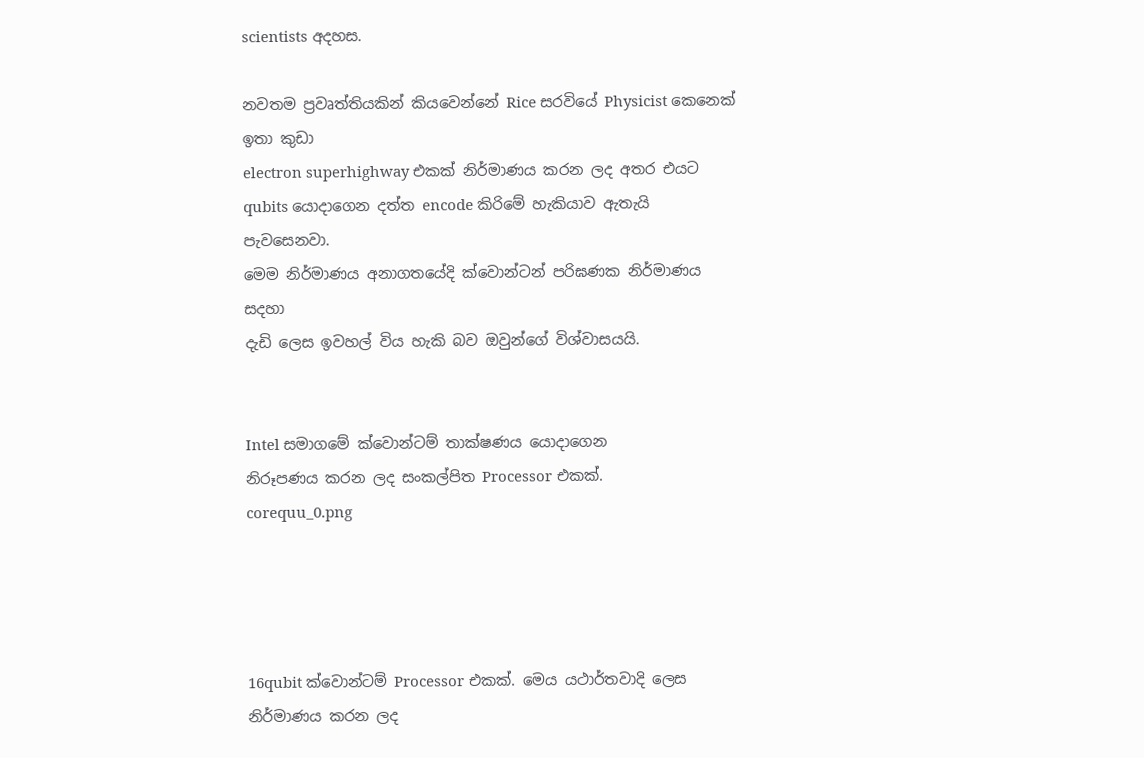scientists අදහස.

නවතම ප්‍රවෘත්තියකින් කියවෙන්නේ Rice සරවියේ Physicist කෙනෙක් ඉතා කුඩා
electron superhighway එකක් නිර්මාණය කරන ලද අතර එයට
qubits යොදාගෙන දත්ත encode කිරිමේ හැකියාව ඇතැයි පැවසෙනවා.
මෙම නිර්මාණය අනාගතයේදි ක්වොන්ටන් පරිඝණක නිර්මාණය සදහා
දැඩි ලෙස ඉවහල් විය හැකි බව ඔවුන්ගේ විශ්වාසයයි.


Intel සමාගමේ ක්වොන්ටම් තාක්ෂණය යොදාගෙන
නිරූපණය කරන ලද සංකල්පිත Processor එකක්.
corequu_0.png




16qubit ක්වොන්ටම් Processor එකක්. මෙය යථාර්තවාදි ලෙස නිර්මාණය කරන ලද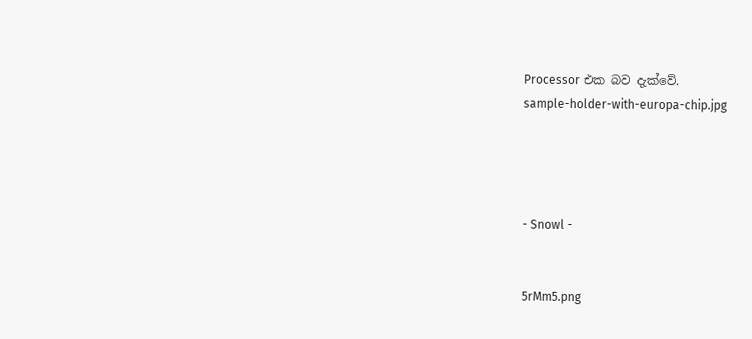Processor එක බව දැක්වේ.
sample-holder-with-europa-chip.jpg




- Snowl -


5rMm5.png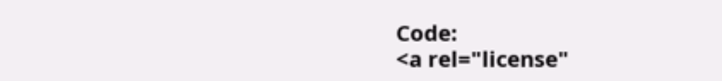Code:
<a rel="license"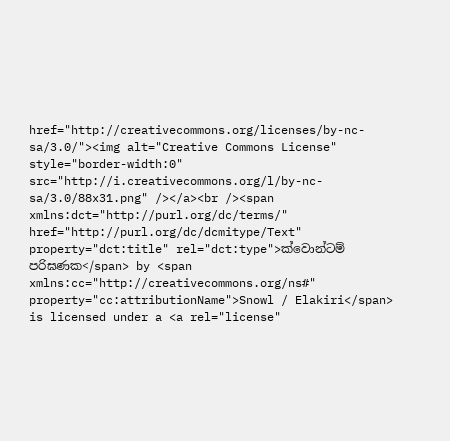href="http://creativecommons.org/licenses/by-nc-sa/3.0/"><img alt="Creative Commons License" style="border-width:0" src="http://i.creativecommons.org/l/by-nc-sa/3.0/88x31.png" /></a><br /><span xmlns:dct="http://purl.org/dc/terms/" href="http://purl.org/dc/dcmitype/Text" property="dct:title" rel="dct:type">ක්වොන්ටම් පරිඝණක</span> by <span xmlns:cc="http://creativecommons.org/ns#" property="cc:attributionName">Snowl / Elakiri</span> is licensed under a <a rel="license"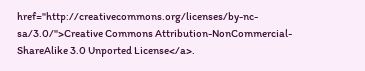href="http://creativecommons.org/licenses/by-nc-sa/3.0/">Creative Commons Attribution-NonCommercial-ShareAlike 3.0 Unported License</a>.